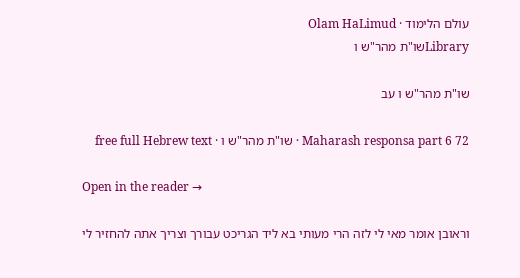עולם הלימוד · Olam HaLimud
Libraryשו"ת מהר"ש ו

שו"ת מהר"ש ו עב

Maharash responsa part 6 72 · שו"ת מהר"ש ו · free full Hebrew text

Open in the reader →

וראובן אומר מאי לי לזה הרי מעותי בא ליד הגריכט עבורך וצריך אתה להחזיר לי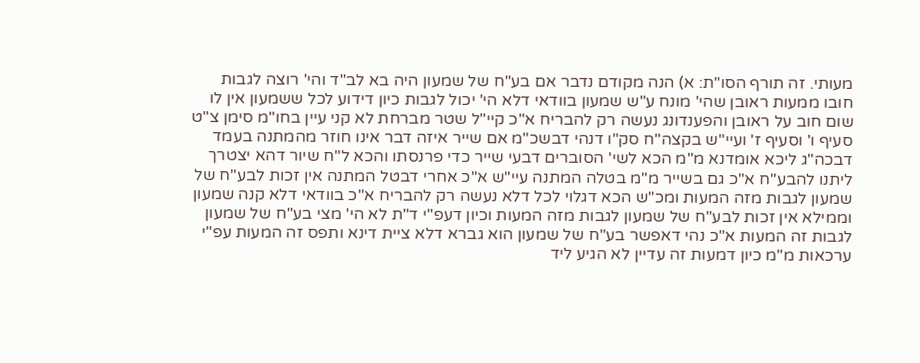מעותי. זה תורף הסו"ת: א) הנה מקודם נדבר אם בע"ח של שמעון היה בא לב"ד והי' רוצה לגבות חובו ממעות ראובן שהי' מונח ע"ש שמעון בוודאי דלא הי' יכול לגבות כיון דידוע לכל ששמעון אין לו שום חוב על ראובן והפענדונג נעשה רק להבריח א"כ קיי"ל שטר מברחת לא קני עיין בחו"מ סימן צ"ט סעיף ו' וסעיף ז' ועיי"ש בקצה"ח סק"ו דנהי דבשכ"מ אם שייר איזה דבר אינו חוזר מהמתנה בעמד דבכה"ג ליכא אומדנא מ"מ הכא לשי' הסוברים דבעי שייר כדי פרנסתו והכא ל"ח שיור דהא יצטרך ליתנו להבע"ח א"כ גם בשייר מ"מ בטלה המתנה עיי"ש א"כ אחרי דבטל המתנה אין זכות לבע"ח של שמעון לגבות מזה המעות ומכ"ש הכא דגלוי לכל דלא נעשה רק להבריח א"כ בוודאי דלא קנה שמעון וממילא אין זכות לבע"ח של שמעון לגבות מזה המעות וכיון דעפ"י ד"ת לא הי' מצי בע"ח של שמעון לגבות זה המעות א"כ נהי דאפשר בע"ח של שמעון הוא גברא דלא ציית דינא ותפס זה המעות עפ"י ערכאות מ"מ כיון דמעות זה עדיין לא הגיע ליד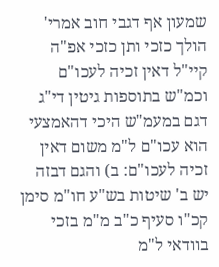שמעון אף דגבי חוב אמרי' הולך כזכי ותן כזכי אפ"ה קיי"ל דאין זכיה לעכו"ם וכמ"ש בתוספות גיטין די"ג דגם במעמ"ש היכי דהאמצעי הוא עכו"ם ל"מ משום דאין זכיה לעכו"ם: ב) והגם דבזה יש ב' שיטות בש"ע חו"מ סימן קכ"ו סעיף כ"ב מ"מ בזכי בוודאי ל"מ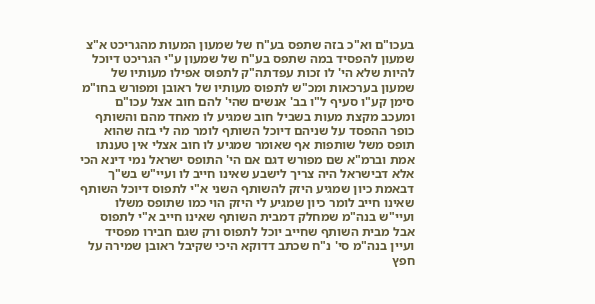בעכו"ם וא"כ בזה שתפס בע"ח של שמעון המעות מהגריכט א"צ שמעון להפסיד במה שתפס בע"ח של שמעון ע"י הגריכט דיוכל להיות שלא הי' לו זכות עפדתה"ק לתפוס אפילו מעותיו של שמעון בערכאות ומכ"ש לתפוס מעותיו של ראובן ומפורש בחו"מ סימן קע"ו סעיף ל"ו בב' אנשים שהי' להם חוב אצל עכו"ם ומעכב מקצת מעות בשביל חוב שמגיע לו מאחד מהם והשותף כופר ההפסד על שניהם דיוכל השותף לומר מה לי בזה שהוא תופס משל שותפות אף שאומר שמגיע לו חוב אצלי אין טענתו אמת וברמ"א שם מפורש דגם אם הי' התופס ישראל נמי דינא הכי אלא דבישראל היה צריך לישבע שאינו חייב לו ועיי"ש בש"ך דבאמת כיון שמגיע היזק להשותף השני א"י לתפוס דיוכל השותף שאינו חייב לומר כיון שמגיע לי היזק הוי כמו שתופס משלו ועיי"ש בנה"מ שמחלק דמבית השותף שאינו חייב א"י לתפוס אבל מבית השותף שחייב יוכל לתפוס ורק שגם חבירו מפסיד ועיין בנה"מ סי' נ"ח שכתב דדוקא היכי שקיבל ראובן שמירה על חפץ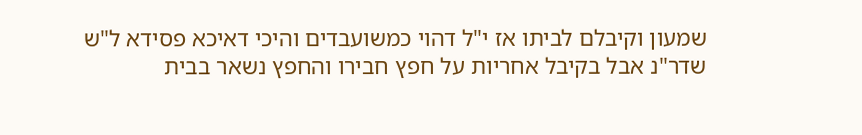שמעון וקיבלם לביתו אז י"ל דהוי כמשועבדים והיכי דאיכא פסידא ל"ש שדר"נ אבל בקיבל אחריות על חפץ חבירו והחפץ נשאר בבית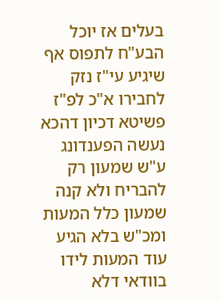בעלים אז יוכל הבע"ח לתפוס אף שיגיע עי"ז נזק לחבירו א"כ לפ"ז פשיטא דכיון דהכא נעשה הפענדונג ע"ש שמעון רק להבריח ולא קנה שמעון כלל המעות ומכ"ש בלא הגיע עוד המעות לידו בוודאי דלא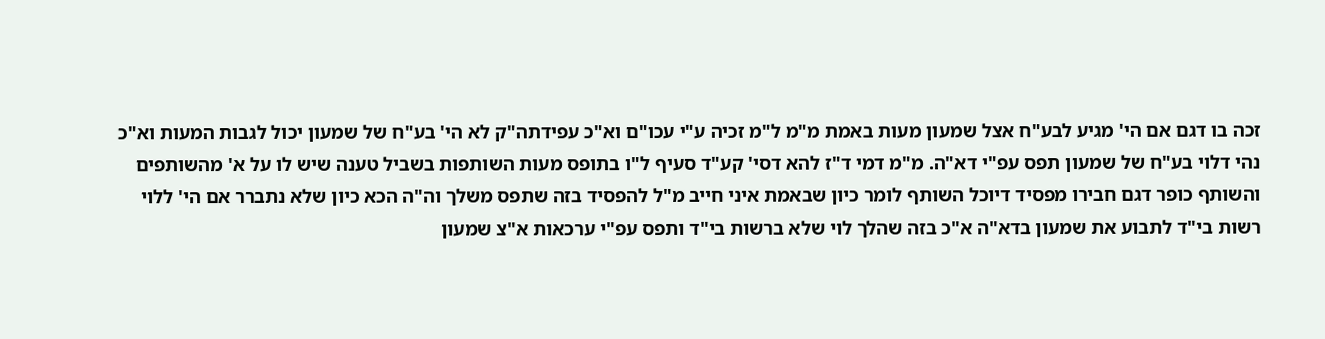זכה בו דגם אם הי' מגיע לבע"ח אצל שמעון מעות באמת מ"מ ל"מ זכיה ע"י עכו"ם וא"כ עפידתה"ק לא הי' בע"ח של שמעון יכול לגבות המעות וא"כ נהי דלוי בע"ח של שמעון תפס עפ"י דא"ה. מ"מ דמי ד"ז להא דסי' קע"ד סעיף ל"ו בתופס מעות השותפות בשביל טענה שיש לו על א' מהשותפים והשותף כופר דגם חבירו מפסיד דיוכל השותף לומר כיון שבאמת איני חייב מ"ל להפסיד בזה שתפס משלך וה"ה הכא כיון שלא נתברר אם הי' ללוי רשות בי"ד לתבוע את שמעון בדא"ה א"כ בזה שהלך לוי שלא ברשות בי"ד ותפס עפ"י ערכאות א"צ שמעון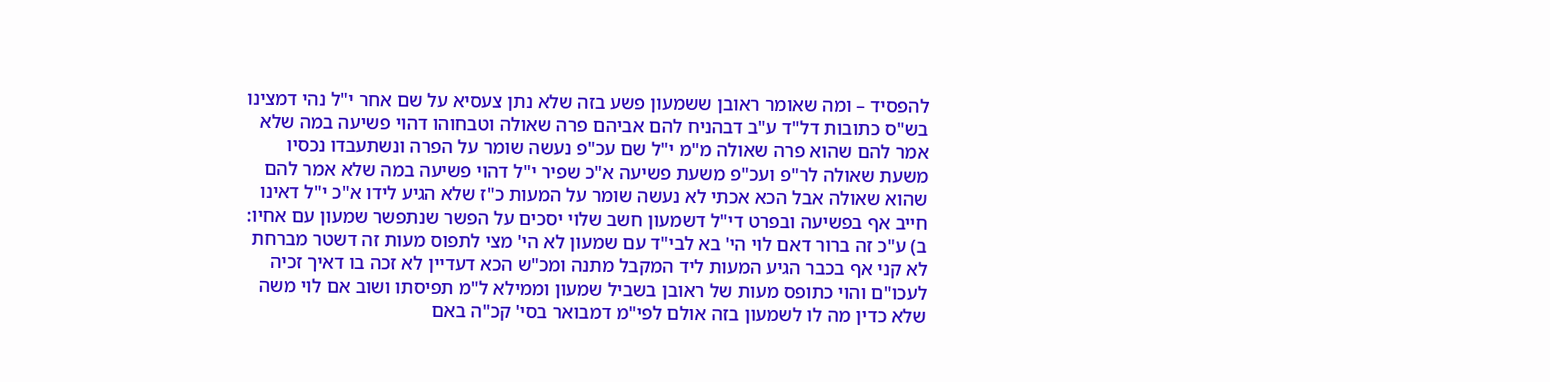להפסיד – ומה שאומר ראובן ששמעון פשע בזה שלא נתן צעסיא על שם אחר י"ל נהי דמצינו בש"ס כתובות דל"ד ע"ב דבהניח להם אביהם פרה שאולה וטבחוהו דהוי פשיעה במה שלא אמר להם שהוא פרה שאולה מ"מ י"ל שם עכ"פ נעשה שומר על הפרה ונשתעבדו נכסיו משעת שאולה לר"פ ועכ"פ משעת פשיעה א"כ שפיר י"ל דהוי פשיעה במה שלא אמר להם שהוא שאולה אבל הכא אכתי לא נעשה שומר על המעות כ"ז שלא הגיע לידו א"כ י"ל דאינו חייב אף בפשיעה ובפרט די"ל דשמעון חשב שלוי יסכים על הפשר שנתפשר שמעון עם אחיו: ב) ע"כ זה ברור דאם לוי הי' בא לבי"ד עם שמעון לא הי' מצי לתפוס מעות זה דשטר מברחת לא קני אף בכבר הגיע המעות ליד המקבל מתנה ומכ"ש הכא דעדיין לא זכה בו דאיך זכיה לעכו"ם והוי כתופס מעות של ראובן בשביל שמעון וממילא ל"מ תפיסתו ושוב אם לוי משה שלא כדין מה לו לשמעון בזה אולם לפי"מ דמבואר בסי' קכ"ה באם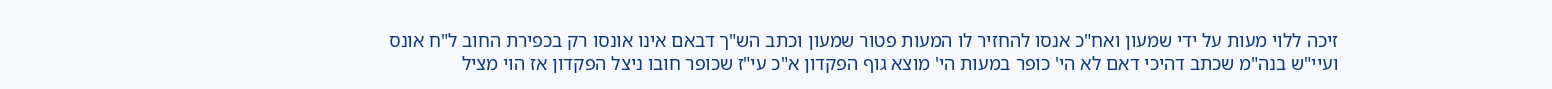זיכה ללוי מעות על ידי שמעון ואח"כ אנסו להחזיר לו המעות פטור שמעון וכתב הש"ך דבאם אינו אונסו רק בכפירת החוב ל"ח אונס ועיי"ש בנה"מ שכתב דהיכי דאם לא הי' כופר במעות הי' מוצא גוף הפקדון א"כ עי"ז שכופר חובו ניצל הפקדון אז הוי מציל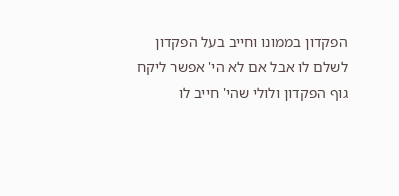הפקדון בממונו וחייב בעל הפקדון לשלם לו אבל אם לא הי' אפשר ליקח גוף הפקדון ולולי שהי' חייב לו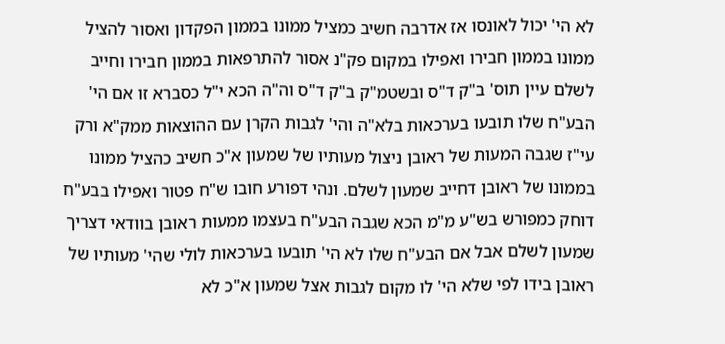לא הי' יכול לאונסו אז אדרבה חשיב כמציל ממונו בממון הפקדון ואסור להציל ממונו בממון חבירו ואפילו במקום פק"נ אסור להתרפאות בממון חבירו וחייב לשלם עיין תוס' ב"ק ד"ס ובשטמ"ק ב"ק ד"ס וה"ה הכא י"ל כסברא זו אם הי' הבע"ח שלו תובעו בערכאות בלא"ה והי' לגבות הקרן עם ההוצאות ממק"א ורק עי"ז שגבה המעות של ראובן ניצול מעותיו של שמעון א"כ חשיב כהציל ממונו בממונו של ראובן דחייב שמעון לשלם. ונהי דפורע חובו ש"ח פטור ואפילו בבע"ח דוחק כמפורש בש"ע מ"מ הכא שגבה הבע"ח בעצמו ממעות ראובן בוודאי דצריך שמעון לשלם אבל אם הבע"ח שלו לא הי' תובעו בערכאות לולי שהי' מעותיו של ראובן בידו לפי שלא הי' לו מקום לגבות אצל שמעון א"כ לא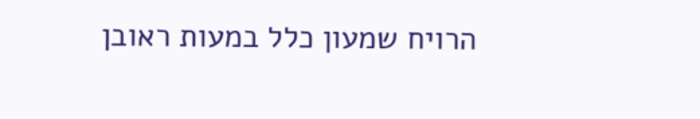הרויח שמעון כלל במעות ראובן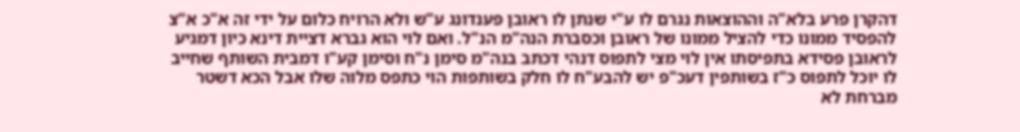דהקרן פרע בלא"ה וההוצאות נגרם לו ע"י שנתן לו ראובן פענדונג ע"ש ולא הרויח כלום על ידי זה א"כ א"צ להפסיד ממונו כדי להציל ממונו של ראובן וכסברת הנה"מ הנ"ל. ואם לוי הוא גברא דציית דינא כיון דמגיע לראובן פסידא בתפיסתו אין לוי מצי לתפוס דנהי דכתב בנה"מ סימן נ"ח וסימן קע"ו דמבית השותף שחייב לו יוכל לתפוס כ"ז בשותפין דעכ"פ יש להבע"ח לו חלק בשותפות הוי כתפס מלוה שלו אבל הכא דשטר מברחת לא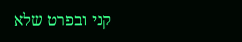קני ובפרט שלא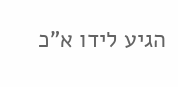הגיע לידו א"כ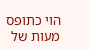הוי כתופס מעות של